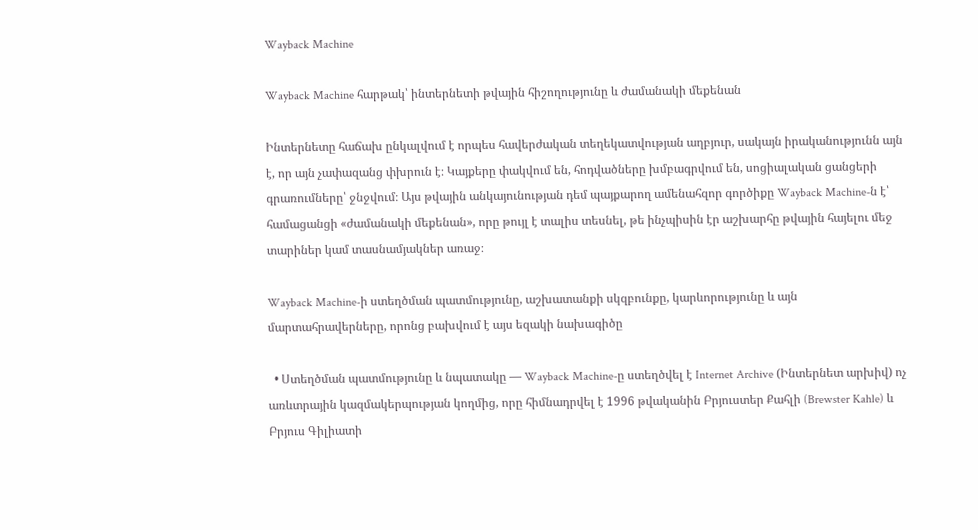Wayback Machine

Wayback Machine հարթակ՝ ինտերնետի թվային հիշողությունը և ժամանակի մեքենան

Ինտերնետը հաճախ ընկալվում է որպես հավերժական տեղեկատվության աղբյուր, սակայն իրականությունն այն է, որ այն չափազանց փխրուն է։ Կայքերը փակվում են, հոդվածները խմբագրվում են, սոցիալական ցանցերի գրառումները՝ ջնջվում։ Այս թվային անկայունության դեմ պայքարող ամենահզոր գործիքը Wayback Machine-ն է՝ համացանցի «ժամանակի մեքենան», որը թույլ է տալիս տեսնել, թե ինչպիսին էր աշխարհը թվային հայելու մեջ տարիներ կամ տասնամյակներ առաջ։

Wayback Machine-ի ստեղծման պատմությունը, աշխատանքի սկզբունքը, կարևորությունը և այն մարտահրավերները, որոնց բախվում է այս եզակի նախագիծը

  • Ստեղծման պատմությունը և նպատակը — Wayback Machine-ը ստեղծվել է Internet Archive (Ինտերնետ արխիվ) ոչ առևտրային կազմակերպության կողմից, որը հիմնադրվել է 1996 թվականին Բրյուստեր Քահլի (Brewster Kahle) և Բրյուս Գիլիատի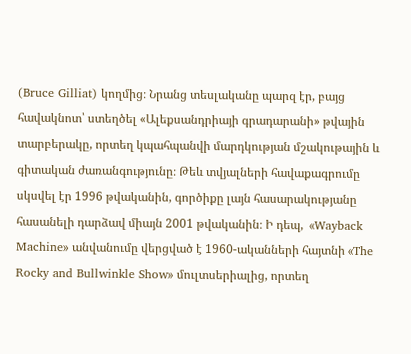(Bruce Gilliat) կողմից։ Նրանց տեսլականը պարզ էր, բայց հավակնոտ՝ ստեղծել «Ալեքսանդրիայի գրադարանի» թվային տարբերակը, որտեղ կպահպանվի մարդկության մշակութային և գիտական ժառանգությունը։ Թեև տվյալների հավաքագրումը սկսվել էր 1996 թվականին, գործիքը լայն հասարակությանը հասանելի դարձավ միայն 2001 թվականին։ Ի դեպ,  «Wayback Machine» անվանումը վերցված է 1960-ականների հայտնի «The Rocky and Bullwinkle Show» մուլտսերիալից, որտեղ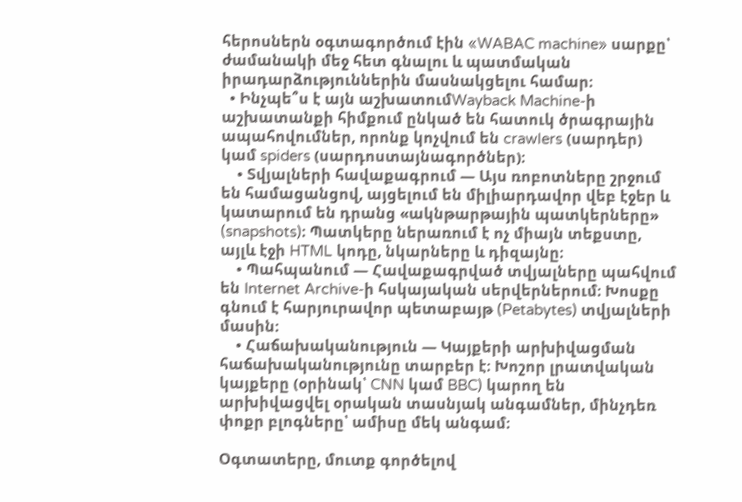հերոսներն օգտագործում էին «WABAC machine» սարքը՝ ժամանակի մեջ հետ գնալու և պատմական իրադարձություններին մասնակցելու համար։
  • Ինչպե՞ս է այն աշխատումWayback Machine-ի աշխատանքի հիմքում ընկած են հատուկ ծրագրային ապահովումներ, որոնք կոչվում են crawlers (սարդեր) կամ spiders (սարդոստայնագործներ)։
    • Տվյալների հավաքագրում — Այս ռոբոտները շրջում են համացանցով, այցելում են միլիարդավոր վեբ էջեր և կատարում են դրանց «ակնթարթային պատկերները» (snapshots)։ Պատկերը ներառում է ոչ միայն տեքստը, այլև էջի HTML կոդը, նկարները և դիզայնը։
    • Պահպանում — Հավաքագրված տվյալները պահվում են Internet Archive-ի հսկայական սերվերներում։ Խոսքը գնում է հարյուրավոր պետաբայթ (Petabytes) տվյալների մասին։
    • Հաճախականություն — Կայքերի արխիվացման հաճախականությունը տարբեր է։ Խոշոր լրատվական կայքերը (օրինակ՝ CNN կամ BBC) կարող են արխիվացվել օրական տասնյակ անգամներ, մինչդեռ փոքր բլոգները՝ ամիսը մեկ անգամ։

Օգտատերը, մուտք գործելով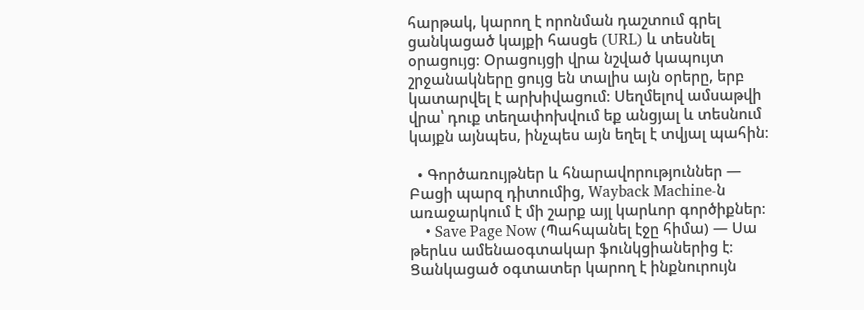հարթակ, կարող է որոնման դաշտում գրել ցանկացած կայքի հասցե (URL) և տեսնել օրացույց։ Օրացույցի վրա նշված կապույտ շրջանակները ցույց են տալիս այն օրերը, երբ կատարվել է արխիվացում։ Սեղմելով ամսաթվի վրա՝ դուք տեղափոխվում եք անցյալ և տեսնում կայքն այնպես, ինչպես այն եղել է տվյալ պահին։

  • Գործառույթներ և հնարավորություններ — Բացի պարզ դիտումից, Wayback Machine-ն առաջարկում է մի շարք այլ կարևոր գործիքներ։
    • Save Page Now (Պահպանել էջը հիմա) — Սա թերևս ամենաօգտակար ֆունկցիաներից է։ Ցանկացած օգտատեր կարող է ինքնուրույն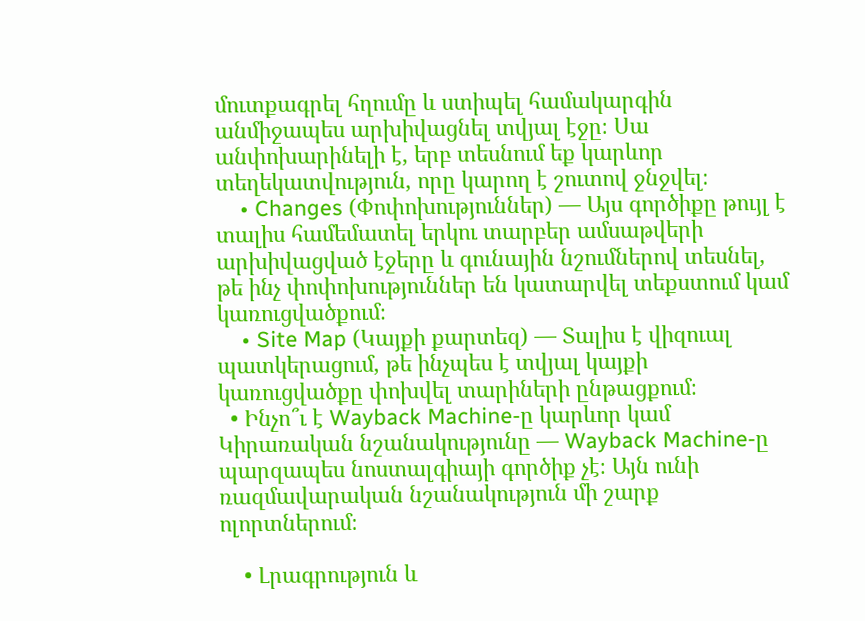մուտքագրել հղումը և ստիպել համակարգին անմիջապես արխիվացնել տվյալ էջը։ Սա անփոխարինելի է, երբ տեսնում եք կարևոր տեղեկատվություն, որը կարող է շուտով ջնջվել։
    • Changes (Փոփոխություններ) — Այս գործիքը թույլ է տալիս համեմատել երկու տարբեր ամսաթվերի արխիվացված էջերը և գունային նշումներով տեսնել, թե ինչ փոփոխություններ են կատարվել տեքստում կամ կառուցվածքում։
    • Site Map (Կայքի քարտեզ) — Տալիս է վիզուալ պատկերացում, թե ինչպես է տվյալ կայքի կառուցվածքը փոխվել տարիների ընթացքում։
  • Ինչո՞ւ է Wayback Machine-ը կարևոր կամ Կիրառական նշանակությունը — Wayback Machine-ը պարզապես նոստալգիայի գործիք չէ։ Այն ունի ռազմավարական նշանակություն մի շարք ոլորտներում։

    • Լրագրություն և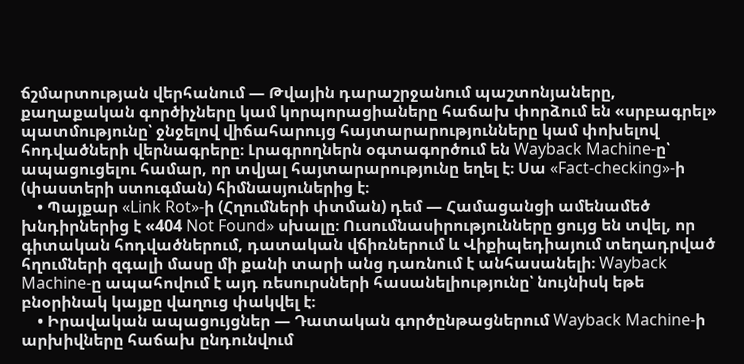ճշմարտության վերհանում — Թվային դարաշրջանում պաշտոնյաները, քաղաքական գործիչները կամ կորպորացիաները հաճախ փորձում են «սրբագրել» պատմությունը՝ ջնջելով վիճահարույց հայտարարությունները կամ փոխելով հոդվածների վերնագրերը։ Լրագրողներն օգտագործում են Wayback Machine-ը՝ ապացուցելու համար, որ տվյալ հայտարարությունը եղել է։ Սա «Fact-checking»-ի (փաստերի ստուգման) հիմնասյուներից է։
    • Պայքար «Link Rot»-ի (Հղումների փտման) դեմ — Համացանցի ամենամեծ խնդիրներից է «404 Not Found» սխալը։ Ուսումնասիրությունները ցույց են տվել, որ գիտական հոդվածներում, դատական վճիռներում և Վիքիպեդիայում տեղադրված հղումների զգալի մասը մի քանի տարի անց դառնում է անհասանելի։ Wayback Machine-ը ապահովում է այդ ռեսուրսների հասանելիությունը՝ նույնիսկ եթե բնօրինակ կայքը վաղուց փակվել է։
    • Իրավական ապացույցներ — Դատական գործընթացներում Wayback Machine-ի արխիվները հաճախ ընդունվում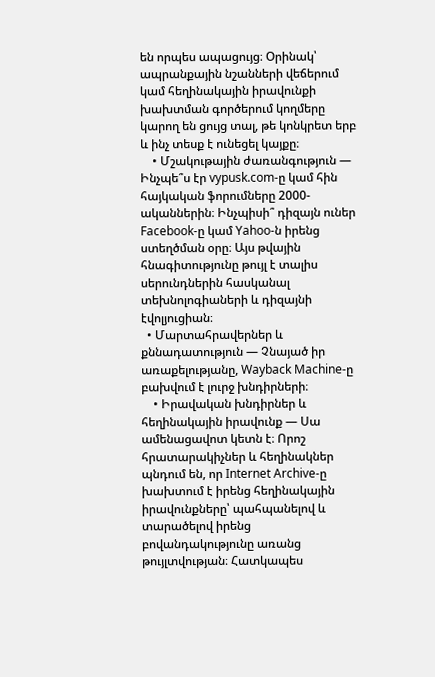են որպես ապացույց։ Օրինակ՝ ապրանքային նշանների վեճերում կամ հեղինակային իրավունքի խախտման գործերում կողմերը կարող են ցույց տալ, թե կոնկրետ երբ և ինչ տեսք է ունեցել կայքը։
    • Մշակութային ժառանգություն — Ինչպե՞ս էր vypusk.com-ը կամ հին հայկական ֆորումները 2000-ականներին։ Ինչպիսի՞ դիզայն ուներ Facebook-ը կամ Yahoo-ն իրենց ստեղծման օրը։ Այս թվային հնագիտությունը թույլ է տալիս սերունդներին հասկանալ տեխնոլոգիաների և դիզայնի էվոլյուցիան։
  • Մարտահրավերներ և քննադատություն — Չնայած իր առաքելությանը, Wayback Machine-ը բախվում է լուրջ խնդիրների։
    • Իրավական խնդիրներ և հեղինակային իրավունք — Սա ամենացավոտ կետն է։ Որոշ հրատարակիչներ և հեղինակներ պնդում են, որ Internet Archive-ը խախտում է իրենց հեղինակային իրավունքները՝ պահպանելով և տարածելով իրենց բովանդակությունը առանց թույլտվության։ Հատկապես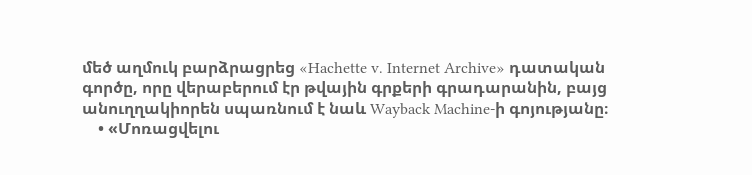մեծ աղմուկ բարձրացրեց «Hachette v. Internet Archive» դատական գործը, որը վերաբերում էր թվային գրքերի գրադարանին, բայց անուղղակիորեն սպառնում է նաև Wayback Machine-ի գոյությանը։
    • «Մոռացվելու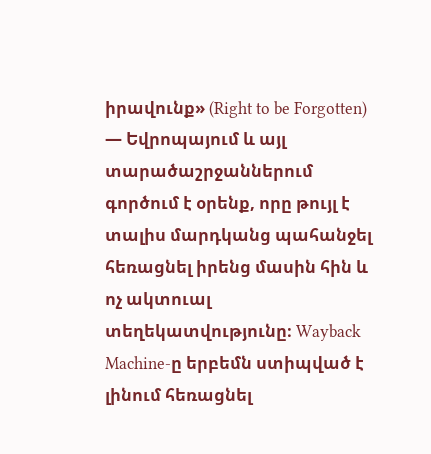իրավունք» (Right to be Forgotten) — Եվրոպայում և այլ տարածաշրջաններում գործում է օրենք, որը թույլ է տալիս մարդկանց պահանջել հեռացնել իրենց մասին հին և ոչ ակտուալ տեղեկատվությունը։ Wayback Machine-ը երբեմն ստիպված է լինում հեռացնել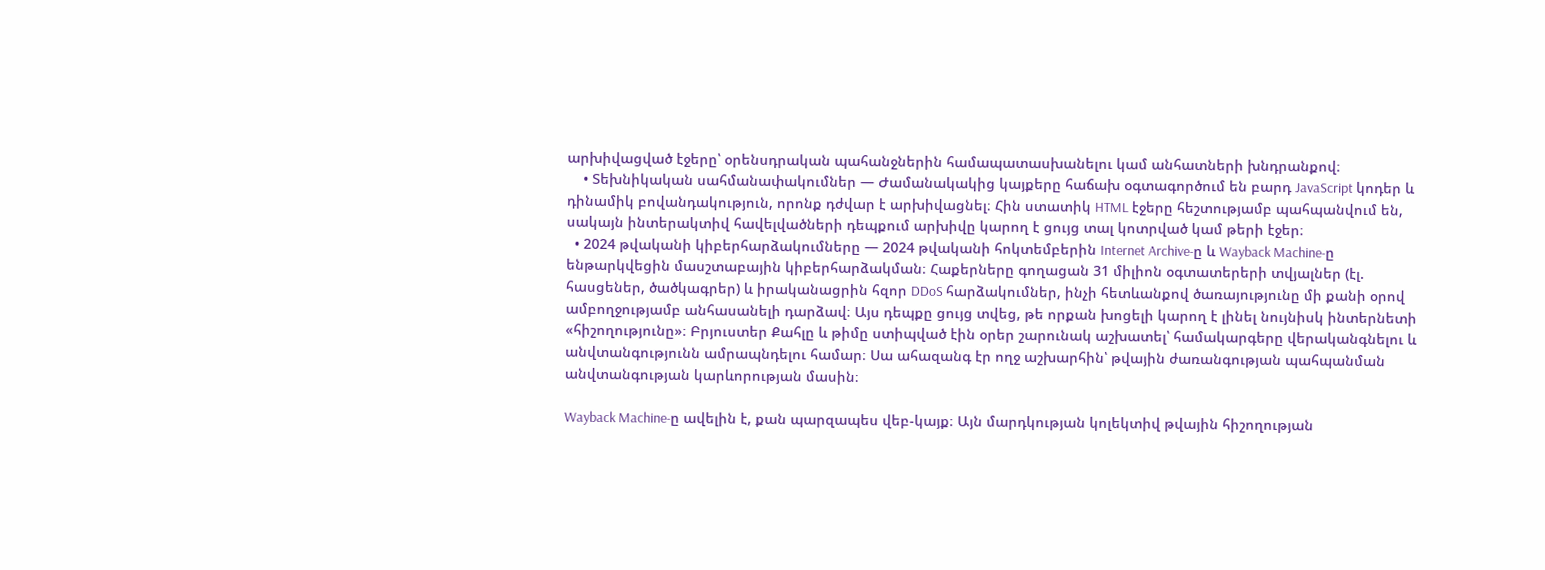արխիվացված էջերը՝ օրենսդրական պահանջներին համապատասխանելու կամ անհատների խնդրանքով։
    • Տեխնիկական սահմանափակումներ — Ժամանակակից կայքերը հաճախ օգտագործում են բարդ JavaScript կոդեր և դինամիկ բովանդակություն, որոնք դժվար է արխիվացնել։ Հին ստատիկ HTML էջերը հեշտությամբ պահպանվում են, սակայն ինտերակտիվ հավելվածների դեպքում արխիվը կարող է ցույց տալ կոտրված կամ թերի էջեր։
  • 2024 թվականի կիբերհարձակումները — 2024 թվականի հոկտեմբերին Internet Archive-ը և Wayback Machine-ը ենթարկվեցին մասշտաբային կիբերհարձակման։ Հաքերները գողացան 31 միլիոն օգտատերերի տվյալներ (էլ. հասցեներ, ծածկագրեր) և իրականացրին հզոր DDoS հարձակումներ, ինչի հետևանքով ծառայությունը մի քանի օրով ամբողջությամբ անհասանելի դարձավ։ Այս դեպքը ցույց տվեց, թե որքան խոցելի կարող է լինել նույնիսկ ինտերնետի «հիշողությունը»։ Բրյուստեր Քահլը և թիմը ստիպված էին օրեր շարունակ աշխատել՝ համակարգերը վերականգնելու և անվտանգությունն ամրապնդելու համար։ Սա ահազանգ էր ողջ աշխարհին՝ թվային ժառանգության պահպանման անվտանգության կարևորության մասին։

Wayback Machine-ը ավելին է, քան պարզապես վեբ-կայք։ Այն մարդկության կոլեկտիվ թվային հիշողության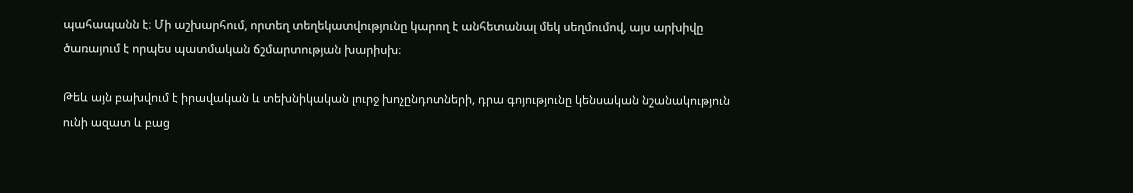պահապանն է։ Մի աշխարհում, որտեղ տեղեկատվությունը կարող է անհետանալ մեկ սեղմումով, այս արխիվը ծառայում է որպես պատմական ճշմարտության խարիսխ։

Թեև այն բախվում է իրավական և տեխնիկական լուրջ խոչընդոտների, դրա գոյությունը կենսական նշանակություն ունի ազատ և բաց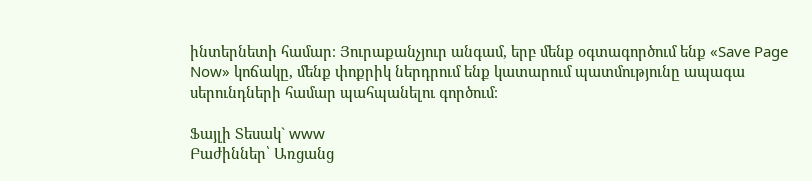ինտերնետի համար։ Յուրաքանչյուր անգամ, երբ մենք օգտագործում ենք «Save Page Now» կոճակը, մենք փոքրիկ ներդրում ենք կատարում պատմությունը ապագա սերունդների համար պահպանելու գործում։

Ֆայլի Տեսակ` www
Բաժիններ՝ Առցանց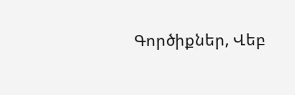Գործիքներ, Վեբ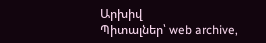Արխիվ
Պիտալներ՝ web archive,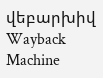վեբարխիվ
Wayback Machine